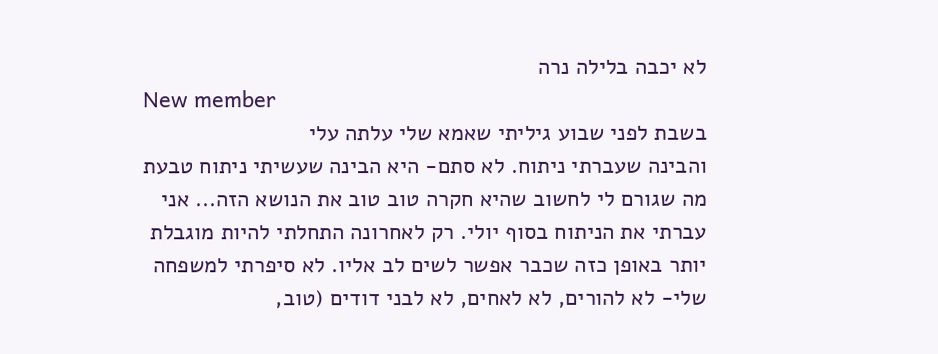לא יכבה בלילה נרה
New member
בשבת לפני שבוע גיליתי שאמא שלי עלתה עלי
והבינה שעברתי ניתוח. לא סתם- היא הבינה שעשיתי ניתוח טבעת מה שגורם לי לחשוב שהיא חקרה טוב טוב את הנושא הזה... אני עברתי את הניתוח בסוף יולי. רק לאחרונה התחלתי להיות מוגבלת יותר באופן כזה שכבר אפשר לשים לב אליו. לא סיפרתי למשפחה שלי- לא להורים, לא לאחים, לא לבני דודים (טוב,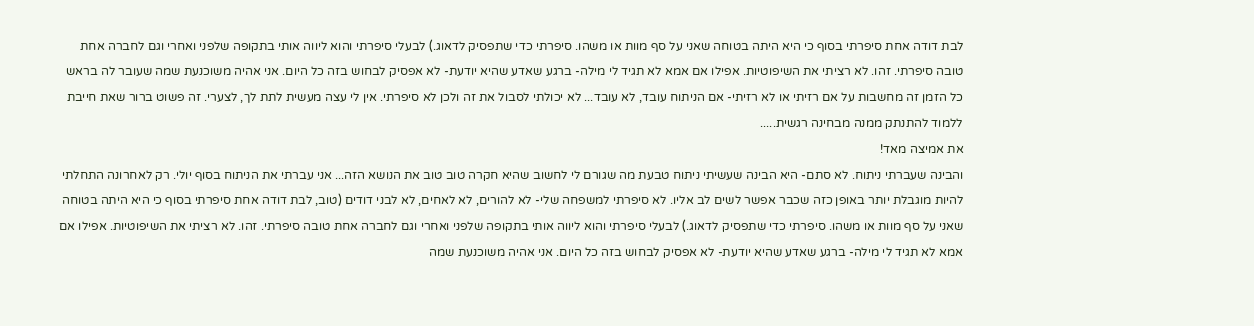לבת דודה אחת סיפרתי בסוף כי היא היתה בטוחה שאני על סף מוות או משהו. סיפרתי כדי שתפסיק לדאוג.) לבעלי סיפרתי והוא ליווה אותי בתקופה שלפני ואחרי וגם לחברה אחת טובה סיפרתי. זהו. לא רציתי את השיפוטיות. אפילו אם אמא לא תגיד לי מילה- ברגע שאדע שהיא יודעת- לא אפסיק לבחוש בזה כל היום. אני אהיה משוכנעת שמה שעובר לה בראש כל הזמן זה מחשבות על אם רזיתי או לא רזיתי- אם הניתוח עובד, לא עובד... לא יכולתי לסבול את זה ולכן לא סיפרתי. אין לי עצה מעשית לתת לך, לצערי. זה פשוט ברור שאת חייבת ללמוד להתנתק ממנה מבחינה רגשית.....
את אמיצה מאד!
והבינה שעברתי ניתוח. לא סתם- היא הבינה שעשיתי ניתוח טבעת מה שגורם לי לחשוב שהיא חקרה טוב טוב את הנושא הזה... אני עברתי את הניתוח בסוף יולי. רק לאחרונה התחלתי להיות מוגבלת יותר באופן כזה שכבר אפשר לשים לב אליו. לא סיפרתי למשפחה שלי- לא להורים, לא לאחים, לא לבני דודים (טוב, לבת דודה אחת סיפרתי בסוף כי היא היתה בטוחה שאני על סף מוות או משהו. סיפרתי כדי שתפסיק לדאוג.) לבעלי סיפרתי והוא ליווה אותי בתקופה שלפני ואחרי וגם לחברה אחת טובה סיפרתי. זהו. לא רציתי את השיפוטיות. אפילו אם אמא לא תגיד לי מילה- ברגע שאדע שהיא יודעת- לא אפסיק לבחוש בזה כל היום. אני אהיה משוכנעת שמה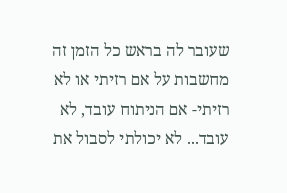שעובר לה בראש כל הזמן זה מחשבות על אם רזיתי או לא רזיתי- אם הניתוח עובד, לא עובד... לא יכולתי לסבול את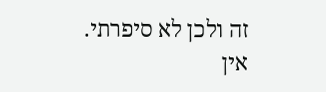זה ולכן לא סיפרתי. אין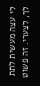לי עצה מעשית לתת לך, לצערי. זה פשוט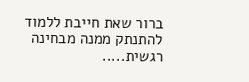ברור שאת חייבת ללמוד להתנתק ממנה מבחינה רגשית.....